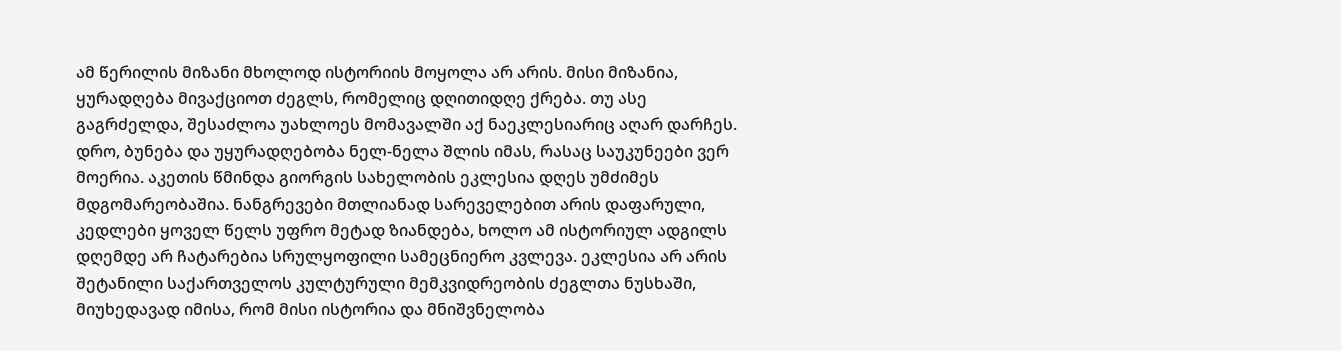ამ წერილის მიზანი მხოლოდ ისტორიის მოყოლა არ არის. მისი მიზანია, ყურადღება მივაქციოთ ძეგლს, რომელიც დღითიდღე ქრება. თუ ასე გაგრძელდა, შესაძლოა უახლოეს მომავალში აქ ნაეკლესიარიც აღარ დარჩეს. დრო, ბუნება და უყურადღებობა ნელ-ნელა შლის იმას, რასაც საუკუნეები ვერ მოერია. აკეთის წმინდა გიორგის სახელობის ეკლესია დღეს უმძიმეს მდგომარეობაშია. ნანგრევები მთლიანად სარეველებით არის დაფარული, კედლები ყოველ წელს უფრო მეტად ზიანდება, ხოლო ამ ისტორიულ ადგილს დღემდე არ ჩატარებია სრულყოფილი სამეცნიერო კვლევა. ეკლესია არ არის შეტანილი საქართველოს კულტურული მემკვიდრეობის ძეგლთა ნუსხაში, მიუხედავად იმისა, რომ მისი ისტორია და მნიშვნელობა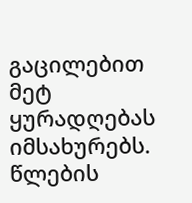გაცილებით მეტ ყურადღებას იმსახურებს. წლების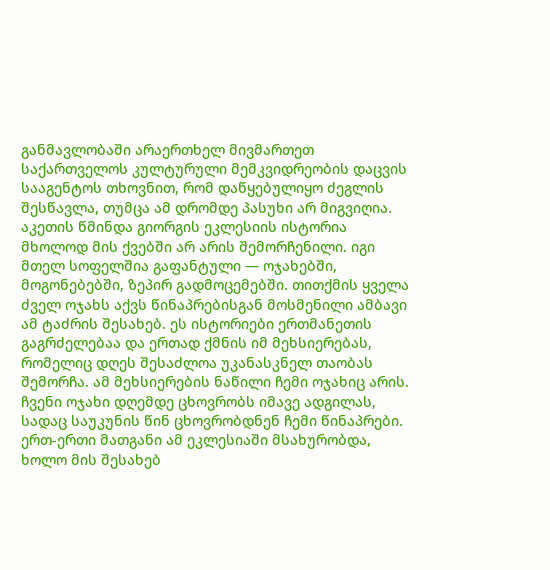განმავლობაში არაერთხელ მივმართეთ საქართველოს კულტურული მემკვიდრეობის დაცვის სააგენტოს თხოვნით, რომ დაწყებულიყო ძეგლის შესწავლა, თუმცა ამ დრომდე პასუხი არ მიგვიღია.
აკეთის წმინდა გიორგის ეკლესიის ისტორია მხოლოდ მის ქვებში არ არის შემორჩენილი. იგი მთელ სოფელშია გაფანტული — ოჯახებში, მოგონებებში, ზეპირ გადმოცემებში. თითქმის ყველა ძველ ოჯახს აქვს წინაპრებისგან მოსმენილი ამბავი ამ ტაძრის შესახებ. ეს ისტორიები ერთმანეთის გაგრძელებაა და ერთად ქმნის იმ მეხსიერებას, რომელიც დღეს შესაძლოა უკანასკნელ თაობას შემორჩა. ამ მეხსიერების ნაწილი ჩემი ოჯახიც არის. ჩვენი ოჯახი დღემდე ცხოვრობს იმავე ადგილას, სადაც საუკუნის წინ ცხოვრობდნენ ჩემი წინაპრები. ერთ-ერთი მათგანი ამ ეკლესიაში მსახურობდა, ხოლო მის შესახებ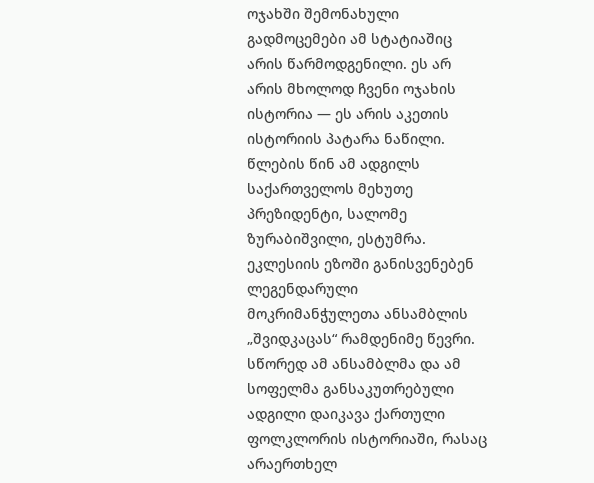ოჯახში შემონახული გადმოცემები ამ სტატიაშიც არის წარმოდგენილი. ეს არ არის მხოლოდ ჩვენი ოჯახის ისტორია — ეს არის აკეთის ისტორიის პატარა ნაწილი. წლების წინ ამ ადგილს საქართველოს მეხუთე პრეზიდენტი, სალომე ზურაბიშვილი, ესტუმრა. ეკლესიის ეზოში განისვენებენ ლეგენდარული მოკრიმანჭულეთა ანსამბლის „შვიდკაცას“ რამდენიმე წევრი. სწორედ ამ ანსამბლმა და ამ სოფელმა განსაკუთრებული ადგილი დაიკავა ქართული ფოლკლორის ისტორიაში, რასაც არაერთხელ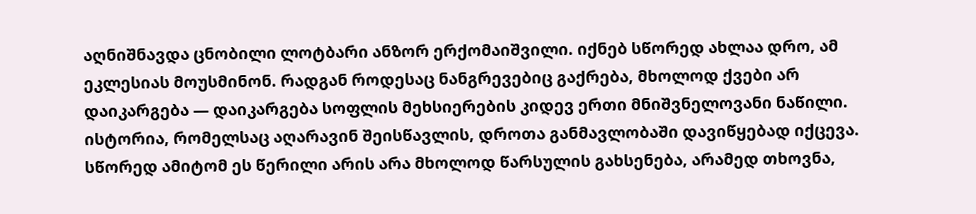აღნიშნავდა ცნობილი ლოტბარი ანზორ ერქომაიშვილი. იქნებ სწორედ ახლაა დრო, ამ ეკლესიას მოუსმინონ. რადგან როდესაც ნანგრევებიც გაქრება, მხოლოდ ქვები არ დაიკარგება — დაიკარგება სოფლის მეხსიერების კიდევ ერთი მნიშვნელოვანი ნაწილი. ისტორია, რომელსაც აღარავინ შეისწავლის, დროთა განმავლობაში დავიწყებად იქცევა. სწორედ ამიტომ ეს წერილი არის არა მხოლოდ წარსულის გახსენება, არამედ თხოვნა,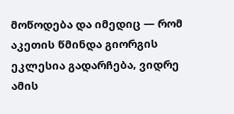მოწოდება და იმედიც — რომ აკეთის წმინდა გიორგის ეკლესია გადარჩება, ვიდრე ამის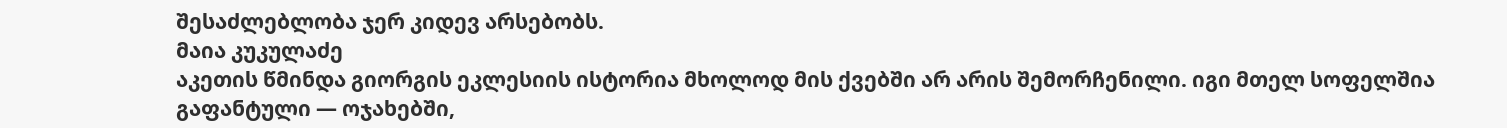შესაძლებლობა ჯერ კიდევ არსებობს.
მაია კუკულაძე
აკეთის წმინდა გიორგის ეკლესიის ისტორია მხოლოდ მის ქვებში არ არის შემორჩენილი. იგი მთელ სოფელშია გაფანტული — ოჯახებში,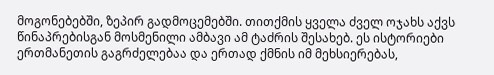მოგონებებში, ზეპირ გადმოცემებში. თითქმის ყველა ძველ ოჯახს აქვს წინაპრებისგან მოსმენილი ამბავი ამ ტაძრის შესახებ. ეს ისტორიები ერთმანეთის გაგრძელებაა და ერთად ქმნის იმ მეხსიერებას,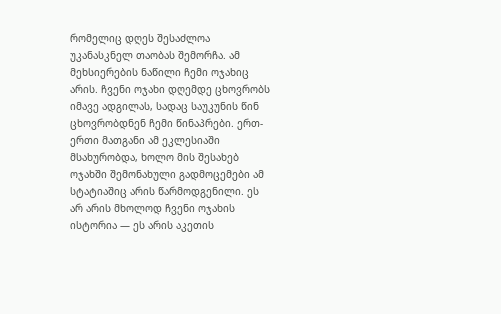რომელიც დღეს შესაძლოა უკანასკნელ თაობას შემორჩა. ამ მეხსიერების ნაწილი ჩემი ოჯახიც არის. ჩვენი ოჯახი დღემდე ცხოვრობს იმავე ადგილას, სადაც საუკუნის წინ ცხოვრობდნენ ჩემი წინაპრები. ერთ-ერთი მათგანი ამ ეკლესიაში მსახურობდა, ხოლო მის შესახებ ოჯახში შემონახული გადმოცემები ამ სტატიაშიც არის წარმოდგენილი. ეს არ არის მხოლოდ ჩვენი ოჯახის ისტორია — ეს არის აკეთის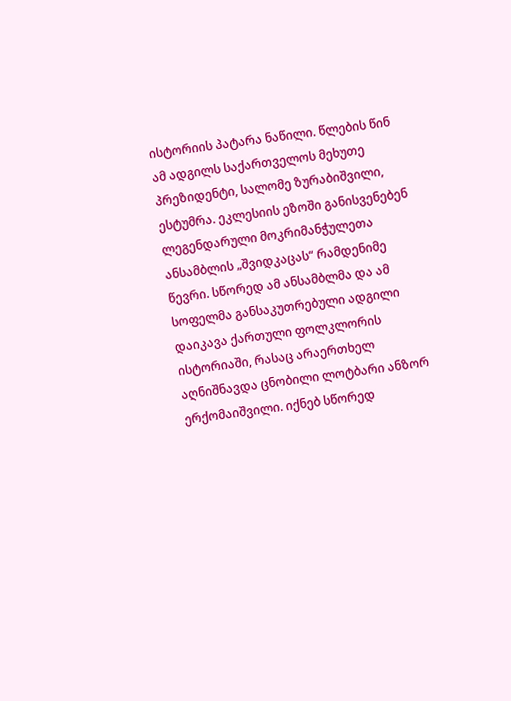ისტორიის პატარა ნაწილი. წლების წინ ამ ადგილს საქართველოს მეხუთე პრეზიდენტი, სალომე ზურაბიშვილი, ესტუმრა. ეკლესიის ეზოში განისვენებენ ლეგენდარული მოკრიმანჭულეთა ანსამბლის „შვიდკაცას“ რამდენიმე წევრი. სწორედ ამ ანსამბლმა და ამ სოფელმა განსაკუთრებული ადგილი დაიკავა ქართული ფოლკლორის ისტორიაში, რასაც არაერთხელ აღნიშნავდა ცნობილი ლოტბარი ანზორ ერქომაიშვილი. იქნებ სწორედ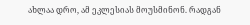ახლაა დრო, ამ ეკლესიას მოუსმინონ. რადგან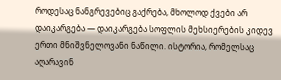როდესაც ნანგრევებიც გაქრება, მხოლოდ ქვები არ დაიკარგება — დაიკარგება სოფლის მეხსიერების კიდევ ერთი მნიშვნელოვანი ნაწილი. ისტორია, რომელსაც აღარავინ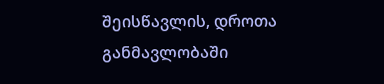შეისწავლის, დროთა განმავლობაში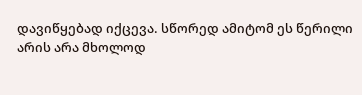დავიწყებად იქცევა. სწორედ ამიტომ ეს წერილი არის არა მხოლოდ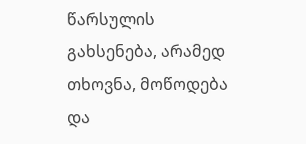წარსულის გახსენება, არამედ თხოვნა, მოწოდება და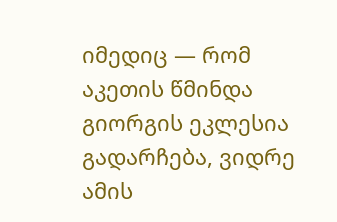იმედიც — რომ აკეთის წმინდა გიორგის ეკლესია გადარჩება, ვიდრე ამის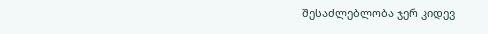შესაძლებლობა ჯერ კიდევ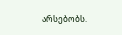არსებობს.